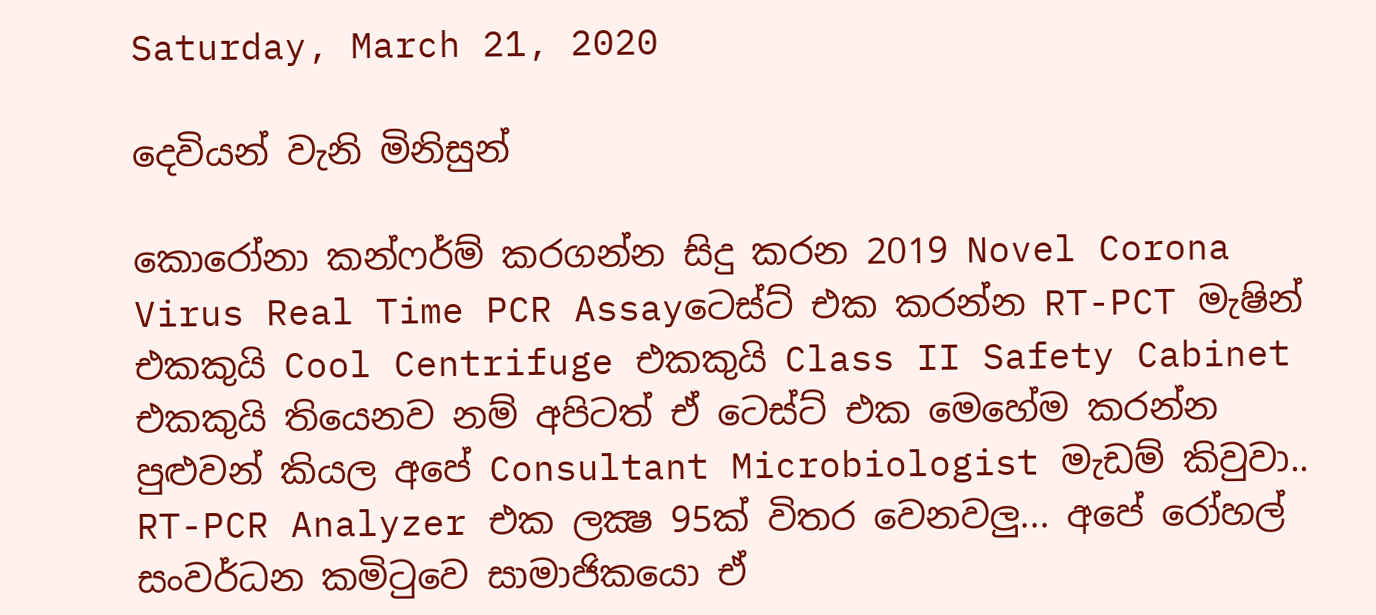Saturday, March 21, 2020

දෙවියන් වැනි මිනිසුන්

කොරෝනා කන්ෆර්ම් කරගන්න සිදු කරන 2019 Novel Corona Virus Real Time PCR Assayටෙස්ට් එක කරන්න RT-PCT මැෂින් එකකුයි Cool Centrifuge එකකුයි Class II Safety Cabinet එකකුයි තියෙනව නම් අපිටත් ඒ ටෙස්ට් එක මෙහේම කරන්න පුළුවන් කියල අපේ Consultant Microbiologist මැඩම් කිවුවා.. RT-PCR Analyzer එක ලක්‍ෂ 95ක් විතර වෙනවලු... අපේ රෝහල් සංවර්ධන කමිටුවෙ සාමාජිකයො ඒ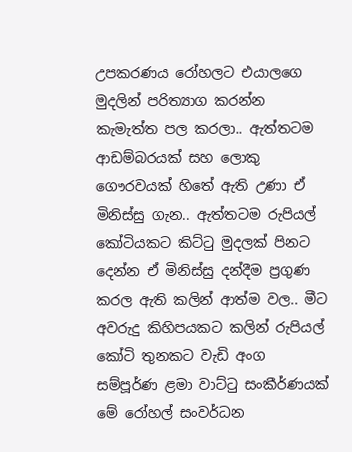උපකරණය රෝහලට එයාලගෙ මුදලින් පරිත්‍යාග කරන්න කැමැත්ත පල කරලා.. ඇත්තටම ආඩම්බරයක් සහ ලොකු ගෞරවයක් හිතේ ඇති උණා ඒ මිනිස්සු ගැන.. ඇත්තටම රුපියල් කෝටියකට කිට්ටු මුදලක් පිනට දෙන්න ඒ මිනිස්සු දන්දීම ප්‍රගුණ කරල ඇති කලින් ආත්ම වල.. මීට අවරුදු කිහිපයකට කලින් රුපියල් කෝටි තුනකට වැඩි අංග සම්පූර්ණ ළමා වාට්ටු සංකීර්ණයක් මේ රෝහල් සංවර්ධන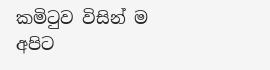කමිටුව විසින් ම අපිට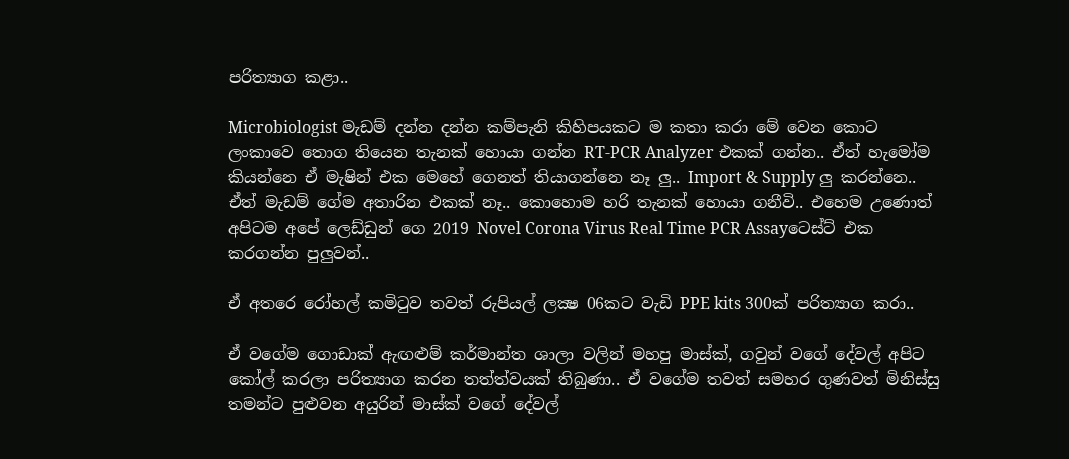පරිත්‍යාග කළා..

Microbiologist මැඩම් දන්න දන්න කම්පැනි කිහිපයකට ම කතා කරා මේ වෙන කොට ලංකාවෙ තොග තියෙන තැනක් හොයා ගන්න RT-PCR Analyzer එකක් ගන්න.. ඒත් හැමෝම කියන්නෙ ඒ මැෂින් එක මෙහේ ගෙනත් තියාගන්නෙ නෑ ලු.. Import & Supply ලු කරන්නෙ.. ඒත් මැඩම් ගේම අතාරින එකක් නෑ.. කොහොම හරි තැනක් හොයා ගනීවි.. එහෙම උණොත් අපිටම අපේ ලෙඩ්ඩුන් ගෙ 2019 Novel Corona Virus Real Time PCR Assayටෙස්ට් එක කරගන්න පුලුවන්..

ඒ අතරෙ රෝහල් කමිටුව තවත් රුපියල් ලක්‍ෂ 06කට වැඩි PPE kits 300ක් පරිත්‍යාග කරා..

ඒ වගේම ගොඩාක් ඇඟළුම් කර්මාන්ත ශාලා වලින් මහපු මාස්ක්, ගවුන් වගේ දේවල් අපිට කෝල් කරලා පරිත්‍යාග කරන තත්ත්වයක් තිබුණා.. ඒ වගේම තවත් සමහර ගුණවත් මිනිස්සු තමන්ට පුළුවන අයුරින් මාස්ක් වගේ දේවල්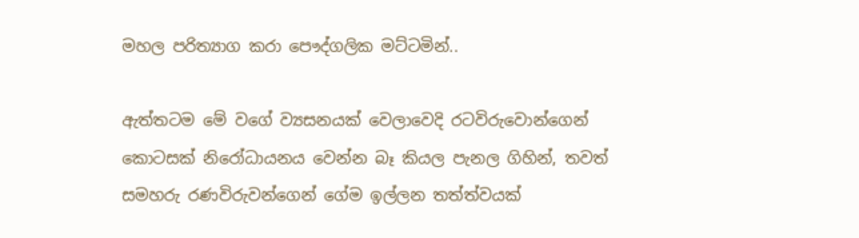මහල පරිත්‍යාග කරා පෞද්ගලික මට්ටමින්..

ඇත්තටම මේ වගේ ව්‍යසනයක් වෙලාවෙදි රටවිරුවොන්ගෙන් කොටසක් නිරෝධායනය වෙන්න බෑ කියල පැනල ගිහින්, තවත් සමහරු රණවිරුවන්ගෙන් ගේම ඉල්ලන තත්ත්වයක්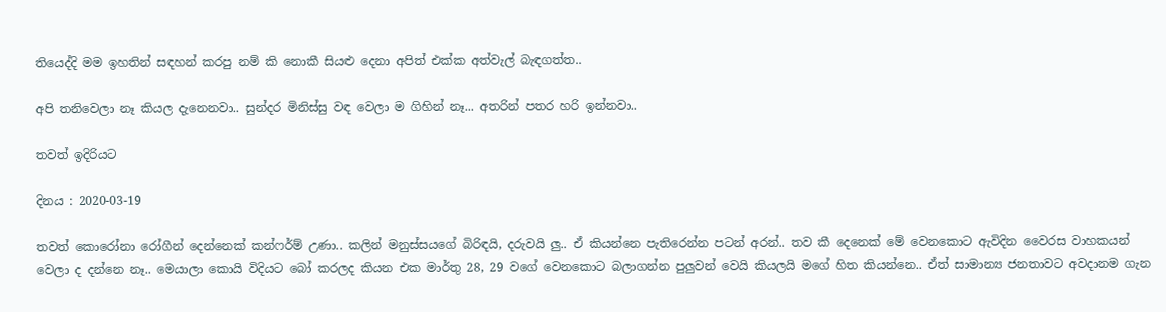තියෙද්දි මම ඉහතින් සඳහන් කරපු නම් කි නොකී සියළු දෙනා අපිත් එක්ක අත්වැල් බැඳගත්ත..

අපි තනිවෙලා නෑ කියල දැනෙනවා.. සුන්දර මිනිස්සු වඳ වෙලා ම ගිහින් නෑ... අතරින් පතර හරි ඉන්නවා..

තවත් ඉදිරියට

දිනය : 2020-03-19

තවත් කොරෝනා රෝගීන් දෙන්නෙක් කන්ෆර්ම් උණා.. කලින් මනුස්සයගේ බිරිඳයි, දරුවයි ලු.. ඒ කියන්නෙ පැතිරෙන්න පටන් අරන්.. තව කී දෙනෙක් මේ වෙනකොට ඇවිදින වෛරස වාහකයන් වෙලා ද දන්නෙ නෑ.. මෙයාලා කොයි විදියට බෝ කරලද කියන එක මාර්තු 28, 29 වගේ වෙනකොට බලාගන්න පුලුවන් වෙයි කියලයි මගේ හිත කියන්නෙ.. ඒත් සාමාන්‍ය ජනතාවට අවදානම ගැන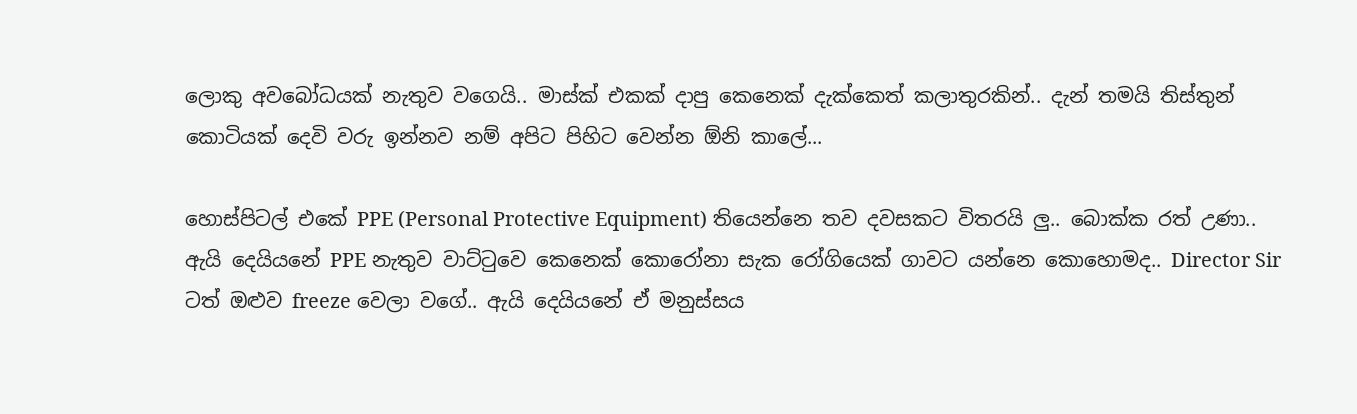ලොකු අවබෝධයක් නැතුව වගෙයි.. මාස්ක් එකක් දාපු කෙනෙක් දැක්කෙත් කලාතුරකින්.. දැන් තමයි තිස්තුන් කොටියක් දෙවි වරු ඉන්නව නම් අපිට පිහිට වෙන්න ඕනි කාලේ...

හොස්පිටල් එකේ PPE (Personal Protective Equipment) තියෙන්නෙ තව දවසකට විතරයි ලු.. බොක්ක රත් උණා.. ඇයි දෙයියනේ PPE නැතුව වාට්ටුවෙ කෙනෙක් කොරෝනා සැක රෝගියෙක් ගාවට යන්නෙ කොහොමද.. Director Sir ටත් ඔළුව freeze වෙලා වගේ.. ඇයි දෙයියනේ ඒ මනුස්සය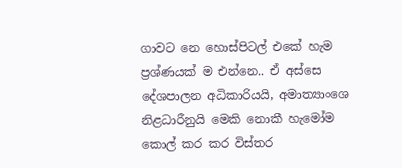ගාවට නෙ හොස්පිටල් එකේ හැම ප්‍රශ්ණයක් ම එන්නෙ.. ඒ අස්සෙ දේශපාලන අධිකාරියයි, අමාත්‍යාංශෙ නිළධාරීනුයි මෙකි නොකී හැමෝම කොල් කර කර විස්තර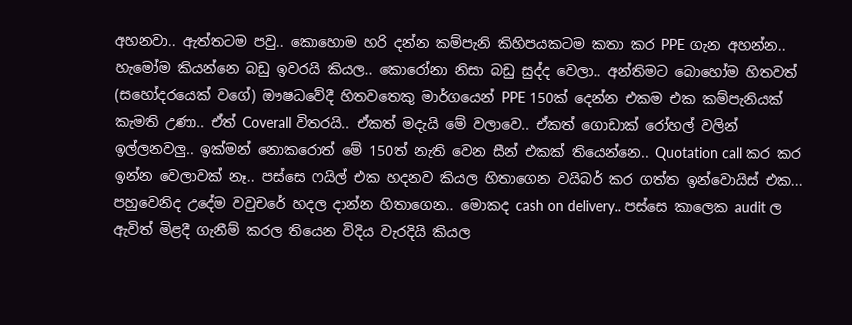අහනවා.. ඇත්තටම පවු.. කොහොම හරි දන්න කම්පැනි කිහිපයකටම කතා කර PPE ගැන අහන්න.. හැමෝම කියන්නෙ බඩු ඉවරයි කියල.. කොරෝනා නිසා බඩු සුද්ද වෙලා.. අන්තිමට බොහෝම හිතවත් (සහෝදරයෙක් වගේ) ඖෂධවේදී හිතවතෙකු මාර්ගයෙන් PPE 150ක් දෙන්න එකම එක කම්පැනියක් කැමති උණා.. ඒත් Coverall විතරයි.. ඒකත් මදැයි මේ වලාවෙ.. ඒකත් ගොඩාක් රෝහල් වලින් ඉල්ලනවලු.. ඉක්මන් නොකරොත් මේ 150ත් නැති වෙන සීන් එකක් තියෙන්නෙ.. Quotation call කර කර ඉන්න වෙලාවක් නෑ.. පස්සෙ ෆයිල් එක හදනව කියල හිතාගෙන වයිබර් කර ගත්ත ඉන්වොයිස් එක... පහුවෙනිද උදේම වවුචරේ හදල දාන්න හිතාගෙන.. මොකද cash on delivery.. පස්සෙ කාලෙක audit ල ඇවිත් මිළදී ගැනීම් කරල තියෙන විදිය වැරදියි කියල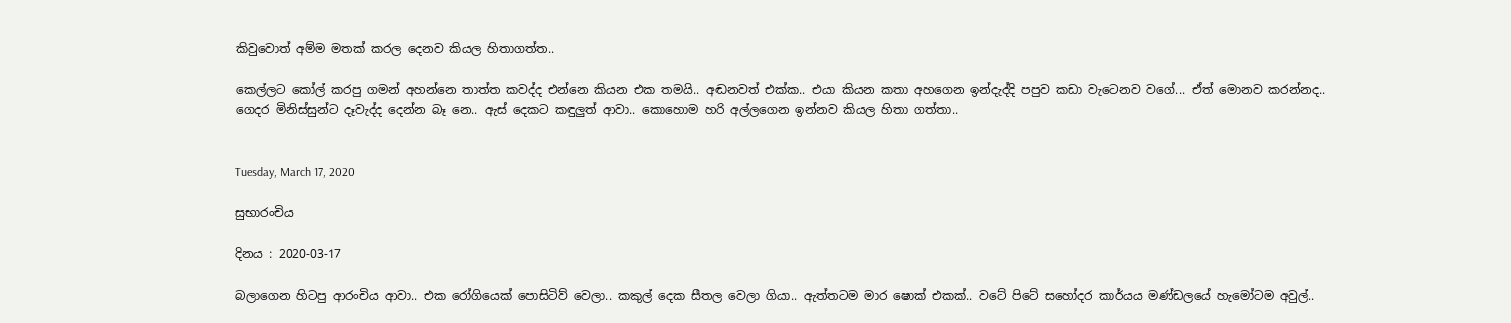කිවුවොත් අම්ම මතක් කරල දෙනව කියල හිතාගත්ත..

කෙල්ලට කෝල් කරපු ගමන් අහන්නෙ තාත්ත කවද්ද එන්නෙ කියන එක තමයි.. අඬනවත් එක්ක.. එයා කියන කතා අහගෙන ඉන්දැද්දි පපුව කඩා වැටෙනව වගේ... ඒත් මොනව කරන්නද.. ගෙදර මිනිස්සුන්ට දෑවැද්ද දෙන්න බෑ නෙ.. ඇස් දෙකට කඳුලුත් ආවා.. කොහොම හරි අල්ලගෙන ඉන්නව කියල හිතා ගත්තා..


Tuesday, March 17, 2020

සුභාරංචිය

දිනය : 2020-03-17

බලාගෙන හිටපු ආරංචිය ආවා.. එක රෝගියෙක් පොසිටිව් වෙලා.. කකුල් දෙක සීතල වෙලා ගියා.. ඇත්තටම මාර ෂොක් එකක්.. වටේ පිටේ සහෝදර කාර්යය මණ්ඩලයේ හැමෝටම අවුල්..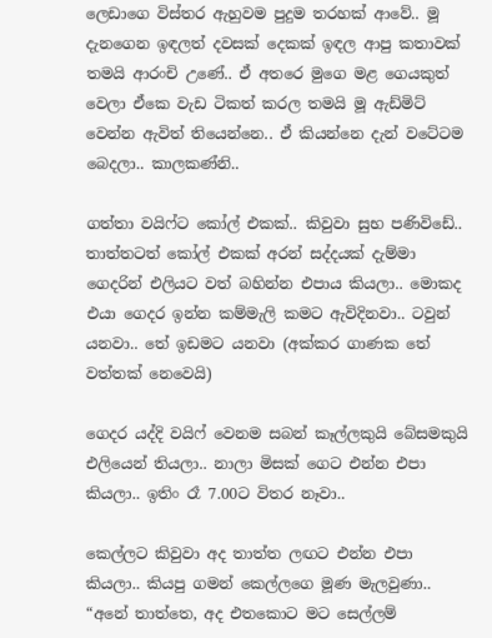ලෙඩාගෙ විස්තර ඇහුවම පුදුම තරහක් ආවේ.. මූ දැනගෙන ඉඳලත් දවසක් දෙකක් ඉඳල ආපු කතාවක් තමයි ආරංචි උණේ.. ඒ අතරෙ මුගෙ මළ ගෙයකුත් වෙලා ඒකෙ වැඩ ටිකත් කරල තමයි මූ ඇඩ්මිට් වෙන්න ඇවිත් තියෙන්නෙ.. ඒ කියන්නෙ දැන් වටේටම බෙදලා.. කාලකණ්නි..

ගත්තා වයිෆ්ට කෝල් එකක්.. කිවුවා සුභ පණිවිඩේ.. තාත්තටත් කෝල් එකක් අරන් සද්දයක් දැම්මා ගෙදරින් එලියට වත් බහින්න එපාය කියලා.. මොකද එයා ගෙදර ඉන්න කම්මැලි කමට ඇවිදිනවා.. ටවුන් යනවා.. තේ ඉඩමට යනවා (අක්කර ගාණක තේ වත්තක් නෙවෙයි)

ගෙදර යද්දි වයිෆ් වෙනම සබන් කෑල්ලකුයි බේසමකුයි එලියෙන් තියලා.. නාලා මිසක් ගෙට එන්න එපා කියලා.. ඉතිං රෑ 7.00ට විතර නෑවා..

කෙල්ලට කිවුවා අද තාත්ත ලඟට එන්න එපා කියලා.. කියපු ගමන් කෙල්ලගෙ මූණ මැලවුණා.. “අනේ තාත්තෙ, අද එතකොට මට සෙල්ලම්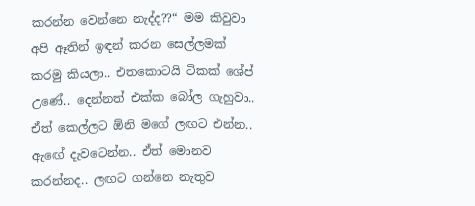කරන්න වෙන්නෙ නැද්ද??“ මම කිවුවා අපි ඈතින් ඉඳන් කරන සෙල්ලමක් කරමු කියලා.. එතකොටයි ටිකක් ශේප් උණේ.. දෙන්නත් එක්ක බෝල ගැහුවා.. ඒත් කෙල්ලට ඕනි මගේ ලඟට එන්න.. ඇඟේ දැවටෙන්න.. ඒත් මොනව කරන්නද.. ලඟට ගන්නෙ නැතුව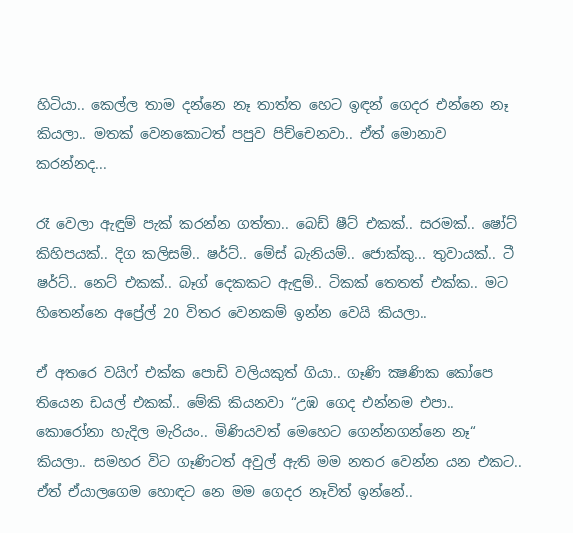හිටියා.. කෙල්ල තාම දන්නෙ නෑ තාත්ත හෙට ඉඳන් ගෙදර එන්නෙ නෑ කියලා.. මතක් වෙනකොටත් පපුව පිච්චෙනවා.. ඒත් මොනාව කරන්නද...

රෑ වෙලා ඇඳුම් පැක් කරන්න ගත්තා.. බෙඩ් ෂීට් එකක්.. සරමක්.. ෂෝට් කිහිපයක්.. දිග කලිසම්.. ෂර්ට්.. මේස් බැනියම්.. ජොක්කු... තුවායක්.. ටී ෂර්ට්.. නෙට් එකක්.. බෑග් දෙකකට ඇඳුම්.. ටිකක් තෙතත් එක්ක.. මට හිතෙන්නෙ අප්‍රේල් 20 විතර වෙනකම් ඉන්න වෙයි කියලා..

ඒ අතරෙ වයිෆ් එක්ක පොඩි වලියකුත් ගියා.. ගෑණි ක්‍ෂණික කෝපෙ තියෙන ඩයල් එකක්.. මේකි කියනවා “උඹ ගෙද එන්නම එපා.. කොරෝනා හැදිල මැරියං.. මිණියවත් මෙහෙට ගෙන්නගන්නෙ නෑ“ කියලා.. සමහර විට ගෑණිටත් අවුල් ඇති මම නතර වෙන්න යන එකට.. ඒත් ඒයාලගෙම හොඳට නෙ මම ගෙදර නෑවිත් ඉන්නේ..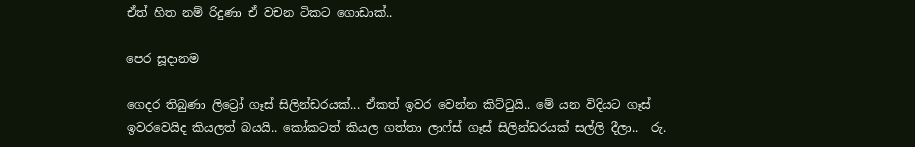ඒත් හිත නම් රිදුණා ඒ වචන ටිකට ගොඩාක්..

පෙර සූදානම

ගෙදර තිබුණා ලිට්‍රෝ ගෑස් සිලින්ඩරයක්... ඒකත් ඉවර වෙන්න කිට්ටුයි.. මේ යන විදියට ගෑස් ඉවරවෙයිද කියලත් බයයි.. කෝකටත් කියල ගත්තා ලාෆ්ස් ගෑස් සිලින්ඩරයක් සල්ලි දීලා..  රු.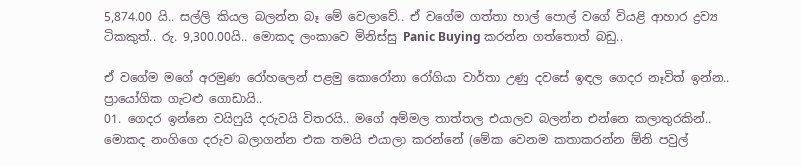5,874.00 යි.. සල්ලි කියල බලන්න බෑ මේ වෙලාවේ.. ඒ වගේම ගත්තා හාල් පොල් වගේ වියළි ආහාර ද්‍රව්‍ය ටිකකුත්.. රු. 9,300.00යි.. මොකද ලංකාවෙ මිනිස්සු Panic Buying කරන්න ගත්තොත් බඩු..

ඒ වගේම මගේ අරමුණ රෝහලෙන් පළමු කොරෝනා රෝගියා වාර්තා උණු දවසේ ඉඳල ගෙදර නෑවිත් ඉන්න.. ප්‍රායෝගික ගැටළු ගොඩායි..
01. ගෙදර ඉන්නෙ වයිෆුයි දරුවයි විතරයි.. මගේ අම්මල තාත්තල එයාලව බලන්න එන්නෙ කලාතුරකින්.. මොකද නංගිගෙ දරුව බලාගන්න එක තමයි එයාලා කරන්නේ (මේක වෙනම කතාකරන්න ඕනි පවුල්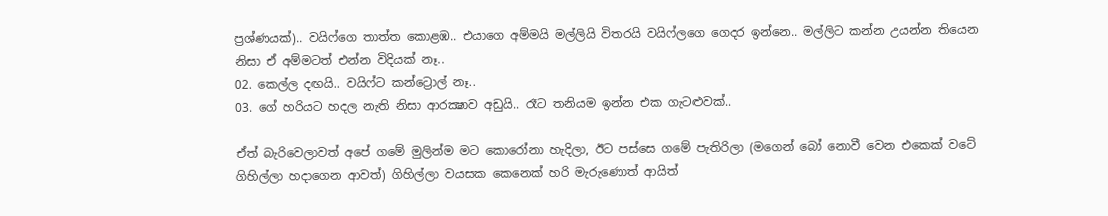ප්‍රශ්ණයක්).. වයිෆ්ගෙ තාත්ත කොළඹ.. එයාගෙ අම්මයි මල්ලියි විතරයි වයිෆ්ලගෙ ගෙදර ඉන්නෙ.. මල්ලිට කන්න උයන්න තියෙන නිසා ඒ අම්මටත් එන්න විදියක් නෑ..
02. කෙල්ල දඟයි.. වයිෆ්ට කන්ට්‍රොල් නෑ..
03. ගේ හරියට හදල නැති නිසා ආරක්‍ෂාව අඩුයි.. රෑට තනියම ඉන්න එක ගැටළුවක්..

ඒත් බැරිවෙලාවත් අපේ ගමේ මුලින්ම මට කොරෝනා හැදිලා, ඊට පස්සෙ ගමේ පැතිරිලා (මගෙන් බෝ නොවී වෙන එකෙක් වටේ ගිහිල්ලා හදාගෙන ආවත්) ගිහිල්ලා වයසක කෙනෙක් හරි මැරුණොත් ආයිත්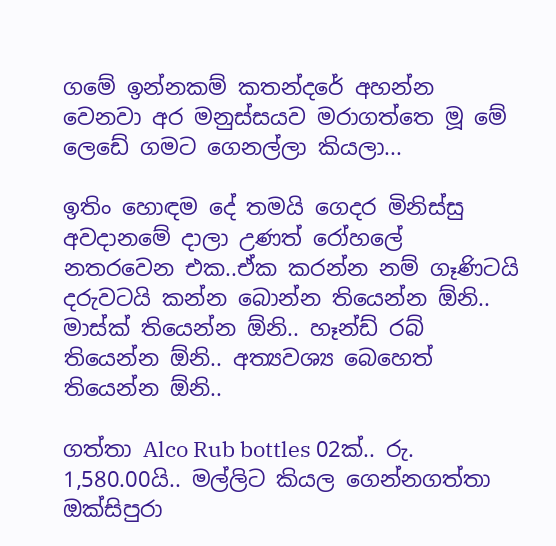ගමේ ඉන්නකම් කතන්දරේ අහන්න වෙනවා අර මනුස්සයව මරාගත්තෙ මූ මේ ලෙඩේ ගමට ගෙනල්ලා කියලා...

ඉතිං හොඳම දේ තමයි ගෙදර මිනිස්සු අවදානමේ දාලා උණත් රෝහලේ නතරවෙන එක..ඒක කරන්න නම් ගෑණිටයි දරුවටයි කන්න බොන්න තියෙන්න ඕනි.. මාස්ක් තියෙන්න ඕනි.. හෑන්ඩ් රබ් තියෙන්න ඕනි.. අත්‍යවශ්‍ය බෙහෙත් තියෙන්න ඕනි..

ගත්තා Alco Rub bottles 02ක්.. රු. 1,580.00යි.. මල්ලිට කියල ගෙන්නගත්තා ඔක්සිපුරා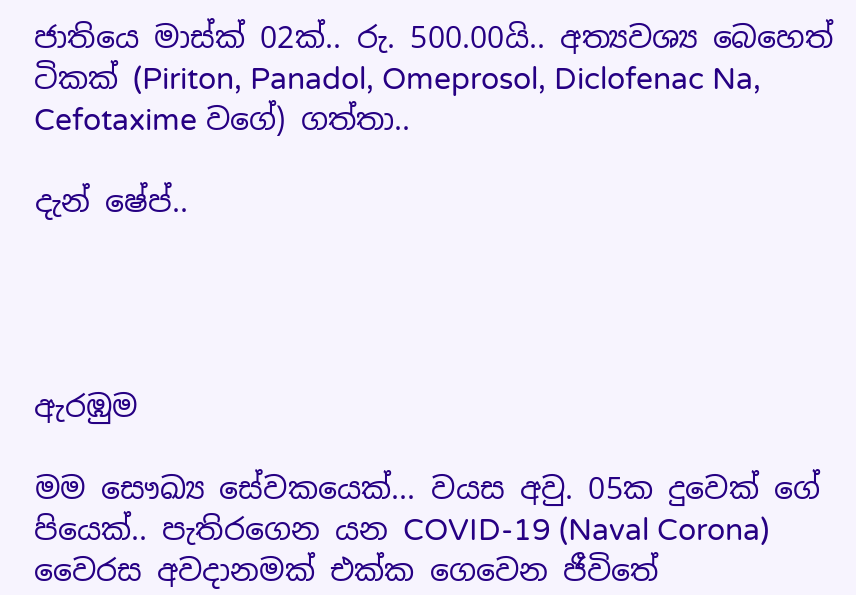ජාතියෙ මාස්ක් 02ක්.. රු. 500.00යි.. අත්‍යවශ්‍ය බෙහෙත් ටිකක් (Piriton, Panadol, Omeprosol, Diclofenac Na, Cefotaxime වගේ) ගත්තා..

දැන් ෂේප්..




ඇරඹුම

මම සෞඛ්‍ය සේවකයෙක්... වයස අවු. 05ක දුවෙක් ගේ පියෙක්.. පැතිරගෙන යන COVID-19 (Naval Corona) වෛරස අවදානමක් එක්ක ගෙවෙන ජීවිතේ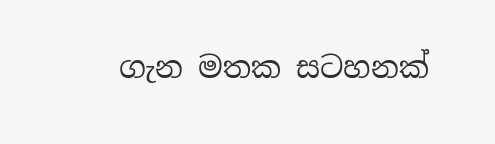ගැන මතක සටහනක්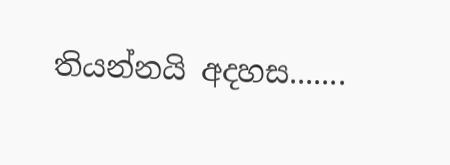තියන්නයි අදහස.......